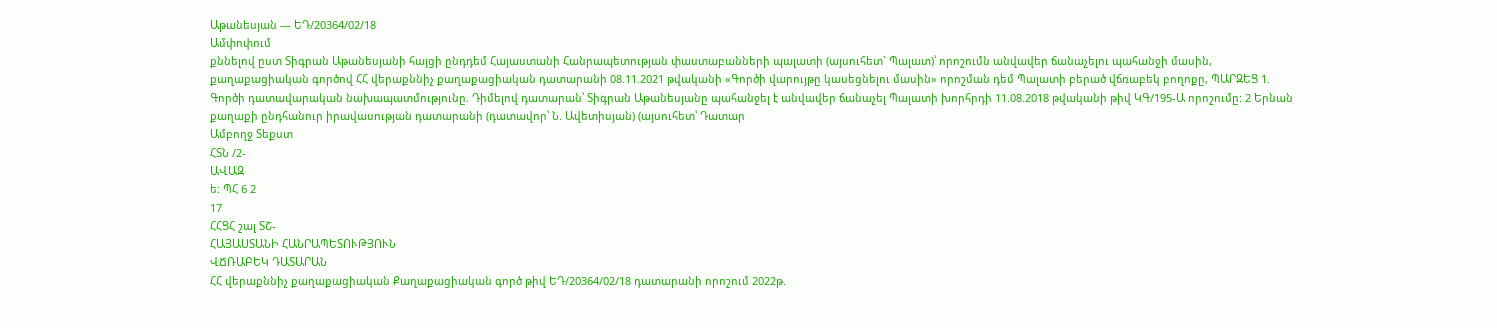Աթանեսյան — ԵԴ/20364/02/18
Ամփոփում
քննելով ըստ Տիգրան Աթանեսյանի հայցի ընդդեմ Հայաստանի Հանրապետության փաստաբանների պալատի (այսուհետ` Պալատ)՝ որոշումն անվավեր ճանաչելու պահանջի մասին, քաղաքացիական գործով ՀՀ վերաքննիչ քաղաքացիական դատարանի 08.11.2021 թվականի «Գործի վարույթը կասեցնելու մասին» որոշման դեմ Պալատի բերած վճռաբեկ բողոքը, ՊԱՐԶԵՑ 1. Գործի դատավարական նախապատմությունը. Դիմելով դատարան՝ Տիգրան Աթանեսյանը պահանջել է անվավեր ճանաչել Պալատի խորհրդի 11.08.2018 թվականի թիվ ԿԳ/195-Ա որոշումը: 2 Երնան քաղաքի ընդհանուր իրավասության դատարանի (դատավոր՝ Ն. Ավետիսյան) (այսուհետ՝ Դատար
Ամբողջ Տեքստ
ՀՏՆ /2-
ԱՎԱԶ
ե: ՊՀ 6 2
17
ՀՀՑՀ շալ ՏՇ-
ՀԱՅԱՍՏԱՆԻ ՀԱՆՐԱՊԵՏՈՒԹՅՈՒՆ
ՎՃՌԱԲԵԿ ԴԱՏԱՐԱՆ
ՀՀ վերաքննիչ քաղաքացիական Քաղաքացիական գործ թիվ ԵԴ/20364/02/18 դատարանի որոշում 2022թ.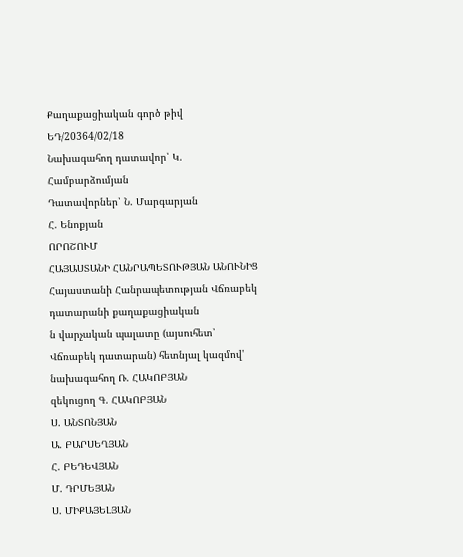Քաղաքացիական գործ թիվ ԵԴ/20364/02/18
Նախագահող դատավոր՝ Կ. Համբարձումյան
Դատավորներ՝ Ն. Մարգարյան
Հ. Ենոքյան
ՈՐՈՇՈՒՄ
ՀԱՅԱՍՏԱՆԻ ՀԱՆՐԱՊԵՏՈՒԹՅԱՆ ԱՆՈՒՆԻՑ
Հայաստանի Հանրապետության Վճռաբեկ դատարանի քաղաքացիական
ն վարչական պալատը (այսուհետ՝ Վճռաբեկ դատարան) հետնյալ կազմով' նախագահող Ռ. ՀԱԿՈԲՅԱՆ
զեկուցող Գ. ՀԱԿՈԲՅԱՆ
Ս. ԱՆՏՈՆՅԱՆ
Ա. ԲԱՐՍԵՂՅԱՆ
Հ. ԲԵԴԵՎՅԱՆ
Մ. ԴՐՄԵՅԱՆ
Ս. ՄԻՔԱՅԵԼՅԱՆ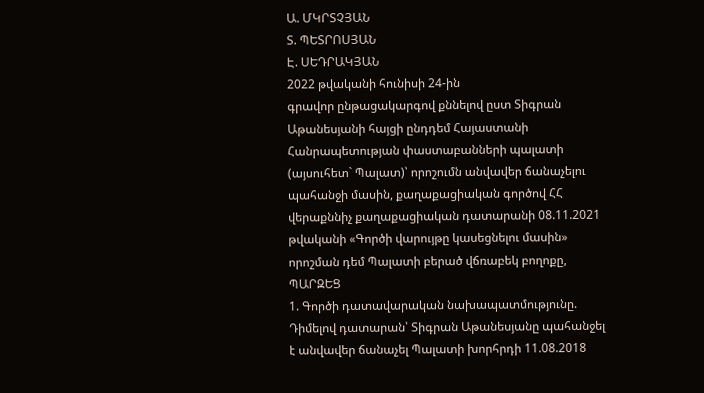Ա. ՄԿՐՏՉՅԱՆ
Տ. ՊԵՏՐՈՍՅԱՆ
Է. ՍԵԴՐԱԿՅԱՆ
2022 թվականի հունիսի 24-ին
գրավոր ընթացակարգով քննելով ըստ Տիգրան Աթանեսյանի հայցի ընդդեմ Հայաստանի Հանրապետության փաստաբանների պալատի (այսուհետ` Պալատ)՝ որոշումն անվավեր ճանաչելու պահանջի մասին, քաղաքացիական գործով ՀՀ վերաքննիչ քաղաքացիական դատարանի 08.11.2021 թվականի «Գործի վարույթը կասեցնելու մասին» որոշման դեմ Պալատի բերած վճռաբեկ բողոքը,
ՊԱՐԶԵՑ
1. Գործի դատավարական նախապատմությունը.
Դիմելով դատարան՝ Տիգրան Աթանեսյանը պահանջել է անվավեր ճանաչել Պալատի խորհրդի 11.08.2018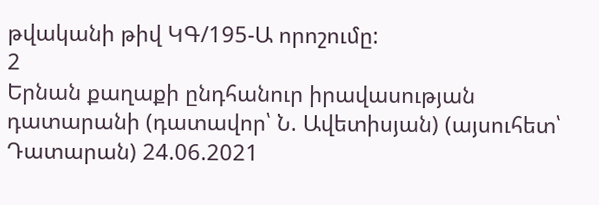թվականի թիվ ԿԳ/195-Ա որոշումը:
2
Երնան քաղաքի ընդհանուր իրավասության դատարանի (դատավոր՝ Ն. Ավետիսյան) (այսուհետ՝ Դատարան) 24.06.2021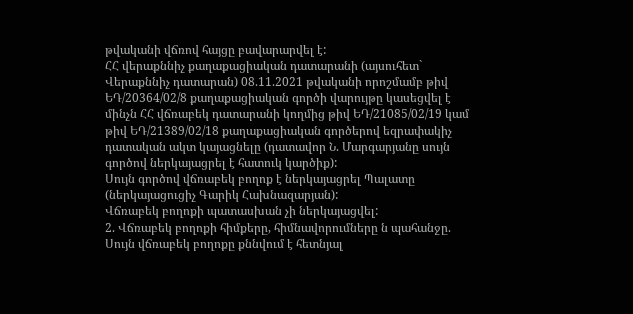թվականի վճռով հայցը բավարարվել է:
ՀՀ վերաքննիչ քաղաքացիական դատարանի (այսուհետ` Վերաքննիչ դատարան) 08.11.2021 թվականի որոշմամբ թիվ ԵԴ/20364/02/8 քաղաքացիական գործի վարույթը կասեցվել է մինչն ՀՀ վճռաբեկ դատարանի կողմից թիվ ԵԴ/21085/02/19 կամ թիվ ԵԴ/21389/02/18 քաղաքացիական գործերով եզրափակիչ դատական ակտ կայացնելը (դատավոր Ն. Մարգարյանը սույն գործով ներկայացրել է հատուկ կարծիք):
Սույն գործով վճռաբեկ բողոք է ներկայացրել Պալատը (ներկայացուցիչ Գարիկ Հախնազարյան):
Վճռաբեկ բողոքի պատասխան չի ներկայացվել:
2. Վճռաբեկ բողոքի հիմքերը, հիմնավորումները ն պահանջը.
Սույն վճռաբեկ բողոքը քննվում է հետնյալ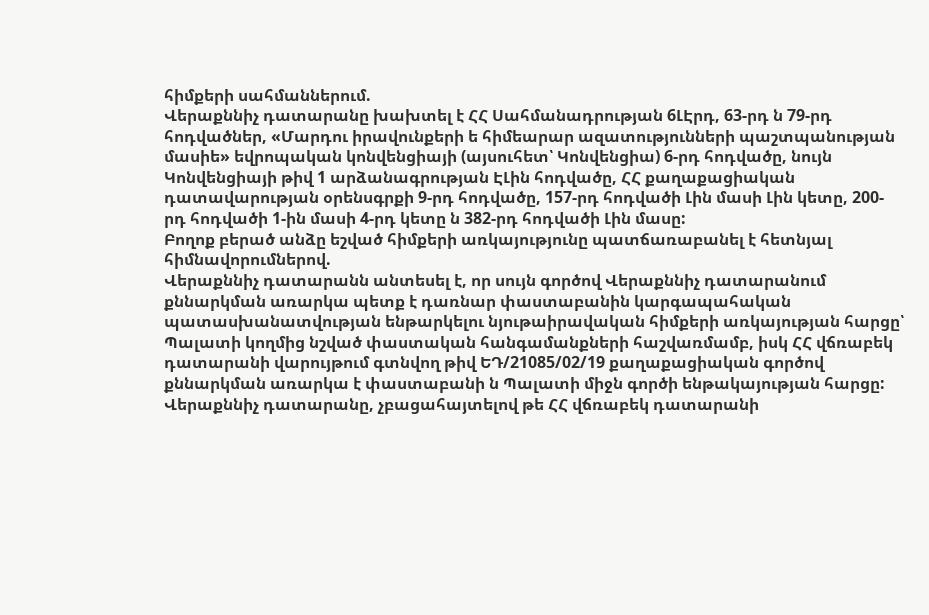հիմքերի սահմաններում.
Վերաքննիչ դատարանը խախտել է ՀՀ Սահմանադրության 6ԼԷրդ, 63-րդ ն 79-րդ հոդվածներ, «Մարդու իրավունքերի ե հիմեարար ազատությունների պաշտպանության մասիե» եվրոպական կոնվենցիայի (այսուհետ՝ Կոնվենցիա) 6-րդ հոդվածը, նույն Կոնվենցիայի թիվ 1 արձանագրության ԷԼին հոդվածը, ՀՀ քաղաքացիական դատավարության օրենսգրքի 9-րդ հոդվածը, 157-րդ հոդվածի Լին մասի Լին կետը, 200-րդ հոդվածի 1-ին մասի 4-րդ կետը ն 382-րդ հոդվածի Լին մասը:
Բողոք բերած անձը եշված հիմքերի առկայությունը պատճառաբանել է հետնյալ հիմնավորումներով.
Վերաքննիչ դատարանն անտեսել է, որ սույն գործով Վերաքննիչ դատարանում քննարկման առարկա պետք է դառնար փաստաբանին կարգապահական
պատասխանատվության ենթարկելու նյութաիրավական հիմքերի առկայության հարցը՝ Պալատի կողմից նշված փաստական հանգամանքների հաշվառմամբ, իսկ ՀՀ վճռաբեկ դատարանի վարույթում գտնվող թիվ ԵԴ/21085/02/19 քաղաքացիական գործով քննարկման առարկա է փաստաբանի ն Պալատի միջն գործի ենթակայության հարցը:
Վերաքննիչ դատարանը, չբացահայտելով թե ՀՀ վճռաբեկ դատարանի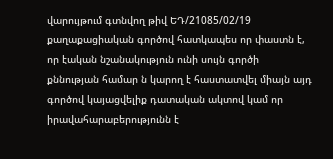վարույթում գտնվող թիվ ԵԴ/21085/02/19 քաղաքացիական գործով հատկապես որ փաստն է, որ էական նշանակություն ունի սույն գործի քննության համար ն կարող է հաստատվել միայն այդ գործով կայացվելիք դատական ակտով կամ որ իրավահարաբերությունն է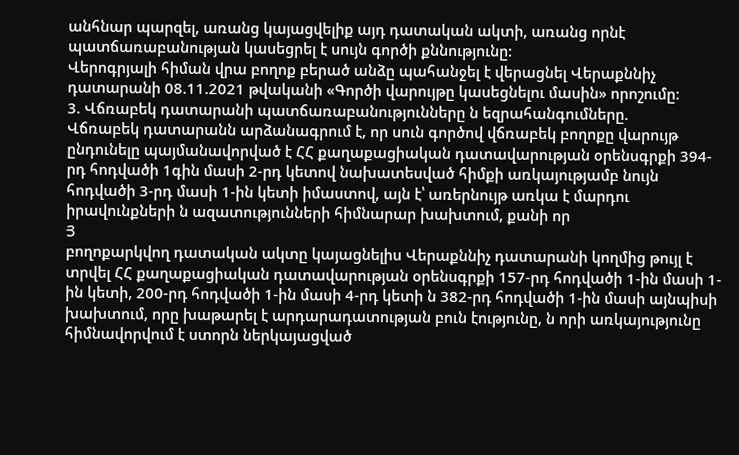անհնար պարզել, առանց կայացվելիք այդ դատական ակտի, առանց որնէ պատճառաբանության կասեցրել է սույն գործի քննությունը:
Վերոգրյալի հիման վրա բողոք բերած անձը պահանջել է վերացնել Վերաքննիչ դատարանի 08.11.2021 թվականի «Գործի վարույթը կասեցնելու մասին» որոշումը:
3. Վճռաբեկ դատարանի պատճառաբանությունները ն եզրահանգումները.
Վճռաբեկ դատարանն արձանագրում է, որ սուն գործով վճռաբեկ բողոքը վարույթ ընդունելը պայմանավորված է ՀՀ քաղաքացիական դատավարության օրենսգրքի 394-րդ հոդվածի 1գին մասի 2-րդ կետով նախատեսված հիմքի առկայությամբ նույն հոդվածի 3-րդ մասի 1-ին կետի իմաստով, այն է՝ առերնույթ առկա է մարդու իրավունքների ն ազատությունների հիմնարար խախտում, քանի որ
Յ
բողոքարկվող դատական ակտը կայացնելիս Վերաքննիչ դատարանի կողմից թույլ է տրվել ՀՀ քաղաքացիական դատավարության օրենսգրքի 157-րդ հոդվածի 1-ին մասի 1-ին կետի, 200-րդ հոդվածի 1-ին մասի 4-րդ կետի ն 382-րդ հոդվածի 1-ին մասի այնպիսի խախտում, որը խաթարել է արդարադատության բուն էությունը, ն որի առկայությունը հիմնավորվում է ստորն ներկայացված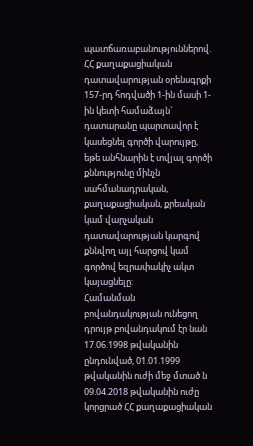պատճառաբանություններով.
ՀՀ քաղաքացիական դատավարության օրենսգրքի 157-րդ հոդվածի 1-ին մասի 1-ին կետի համաձայն` դատարանը պարտավոր է կասեցնել գործի վարույթը, եթե անհնարին է տվյալ գործի քննությունը մինչն սահմանադրական, քաղաքացիական, քրեական կամ վարչական դատավարության կարգով քննվող այլ հարցով կամ գործով եզրափակիչ ակտ կայացնելը:
Համանման բովանդակության ունեցող դրույթ բովանդակում էր նան 17.06.1998 թվականին ընդունված, 01.01.1999 թվականին ուժի մեջ մտած ն 09.04.2018 թվականին ուժը կորցրած ՀՀ քաղաքացիական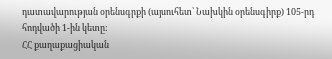դատավարության օրենսգրքի (այսուհետ՝ Նախկին օրենսգիրք) 105-րդ հոդվածի 1-ին կետը:
ՀՀ քաղաքացիական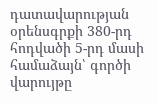դատավարության օրենսգրքի 380-րդ հոդվածի 5-րդ մասի համաձայն՝ գործի վարույթը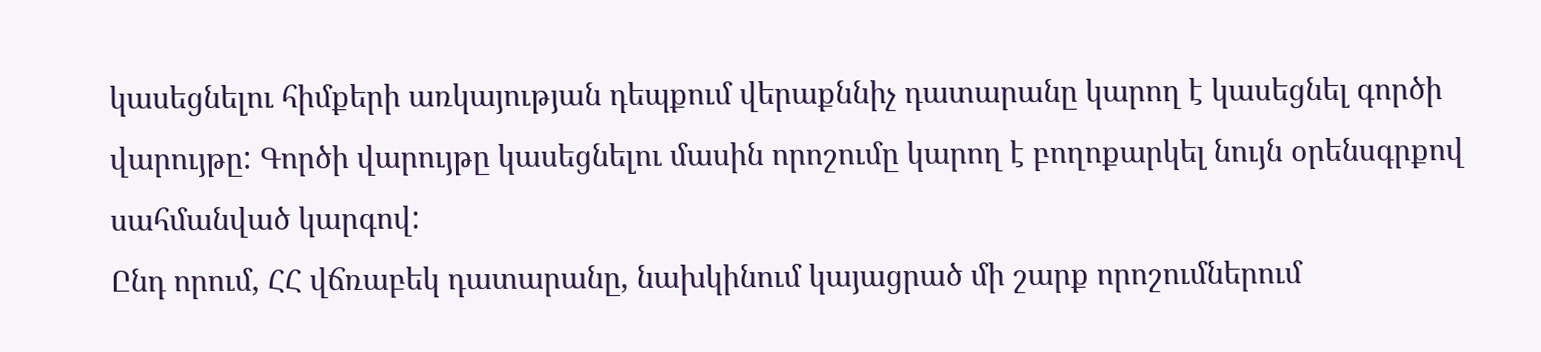կասեցնելու հիմքերի առկայության դեպքում վերաքննիչ դատարանը կարող է կասեցնել գործի վարույթը: Գործի վարույթը կասեցնելու մասին որոշումը կարող է բողոքարկել նույն օրենսգրքով սահմանված կարգով:
Ընդ որում, ՀՀ վճռաբեկ դատարանը, նախկինում կայացրած մի շարք որոշումներում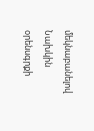մեկնաբանելով Նախկին օրենսգրքի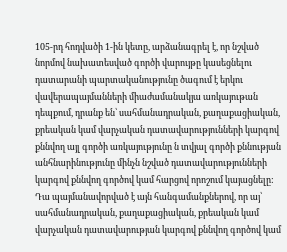105-րդ հոդվածի 1-ին կետը, արձանագրել է, որ նշված նորմով նախատեսված գործի վարույթը կասեցնելու դատարանի պարտականությունը ծագում է երկու վավերապայմանների միաժամանակյա առկայութան դեպքում, դրանք են՝ սահմանադրական, քաղաքացիական, քրեական կամ վարչական դատավարությունների կարգով քննվող այլ գործի առկայությունը ն տվյալ գործի քննության անհնարինությունը մինչն նշված դատավարությունների կարգով քննվող գործով կամ հարցով որոշում կայացնելը: Դա պայմանավորված է այն հանգամանքներով, որ այ՝ սահմանադրական, քաղաքացիական, քրեական կամ վարչական դատավարության կարգով քննվող գործով կամ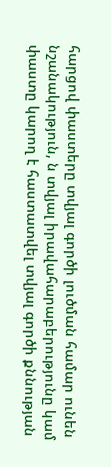հարցով փաստերը տվյալ գործի լուծման համար ունեն նշանակություն, ն տվյալ իրավահարաբերությունը կամ փաստը կարող է հաստատվել տվյալ գործի քննության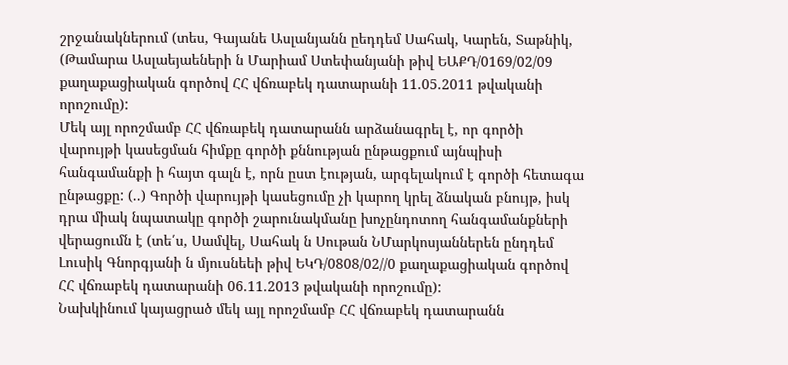շրջանակներում (տես, Գայանե Ասլանյանն ըեդդեմ Սահակ, Կարեն, Տաթնիկ, (Թամարա Ասլաեյաեների ն Մարիամ Ստեփանյանի թիվ ԵԱՔԴ/0169/02/09 քաղաքացիական գործով ՀՀ վճռաբեկ դատարանի 11.05.2011 թվականի որոշումը):
Մեկ այլ որոշմամբ ՀՀ վճռաբեկ դատարանն արձանագրել է, որ գործի վարույթի կասեցման հիմքը գործի քննության ընթացքում այնպիսի հանգամանքի ի հայտ գալն է, որն ըստ էության, արգելակում է գործի հետագա ընթացքը: (..) Գործի վարույթի կասեցումը չի կարող կրել ձնական բնույթ, իսկ դրա միակ նպատակը գործի շարունակմանը խոչընդոտող հանգամանքների վերացումն է (տե՛ս, Սամվել, Սահակ ն Սութան ՆՄարկոսյաններեն ընդդեմ Լուսիկ Գնորգյանի ն մյուսնեեի թիվ ԵԿԴ/0808/02//0 քաղաքացիական գործով ՀՀ վճռաբեկ դատարանի 06.11.2013 թվականի որոշումը):
Նախկինում կայացրած մեկ այլ որոշմամբ ՀՀ վճռաբեկ դատարանն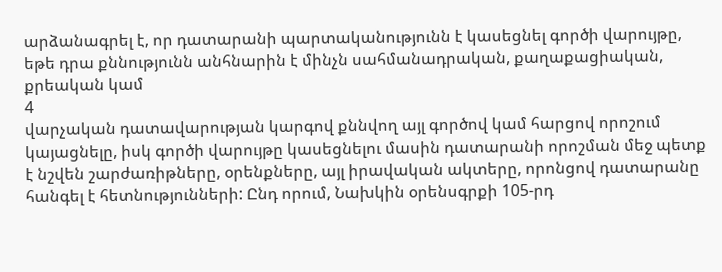արձանագրել է, որ դատարանի պարտականությունն է կասեցնել գործի վարույթը, եթե դրա քննությունն անհնարին է մինչն սահմանադրական, քաղաքացիական, քրեական կամ
4
վարչական դատավարության կարգով քննվող այլ գործով կամ հարցով որոշում կայացնելը, իսկ գործի վարույթը կասեցնելու մասին դատարանի որոշման մեջ պետք է նշվեն շարժառիթները, օրենքները, այլ իրավական ակտերը, որոնցով դատարանը հանգել է հետնությունների: Ընդ որում, Նախկին օրենսգրքի 105-րդ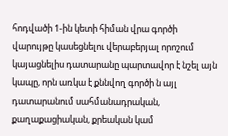հոդվածի 1-ին կետի հիման վրա գործի վարույթը կասեցնելու վերաբերյալ որոշում կայացնելիս դատարանը պարտավոր է նշել այն կապը, որն առկա է քննվող գործի ն այլ դատարանում սահմանադրական, քաղաքացիական, քրեական կամ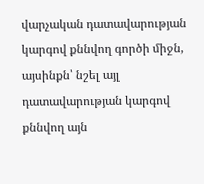վարչական դատավարության կարգով քննվող գործի միջն, այսինքն՝ նշել այլ դատավարության կարգով քննվող այն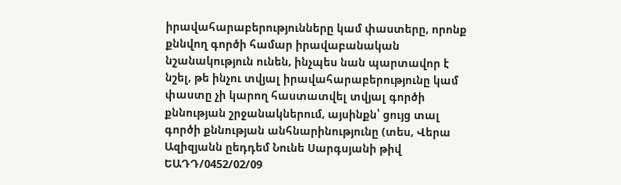իրավահարաբերությունները կամ փաստերը, որոնք քննվող գործի համար իրավաբանական նշանակություն ունեն, ինչպես նան պարտավոր է նշել, թե ինչու տվյալ իրավահարաբերությունը կամ փաստը չի կարող հաստատվել տվյալ գործի քննության շրջանակներում, այսինքն՝ ցույց տալ գործի քննության անհնարինությունը (տես, Վերա Ազիզյանն ըեդդեմ Նունե Սարգսյանի թիվ ԵԱԴԴ/0452/02/09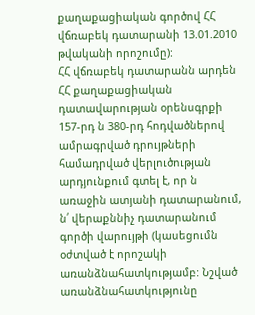քաղաքացիական գործով ՀՀ վճռաբեկ դատարանի 13.01.2010 թվականի որոշումը):
ՀՀ վճռաբեկ դատարանն արդեն ՀՀ քաղաքացիական դատավարության օրենսգրքի 157-րդ ն 380-րդ հոդվածներով ամրագրված դրույթների համադրված վերլուծության արդյունքում գտել է, որ ն առաջին ատյանի դատարանում, ն՛ վերաքննիչ դատարանում գործի վարույթի (կասեցումն օժտված է որոշակի առանձնահատկությամբ: Նշված առանձնահատկությունը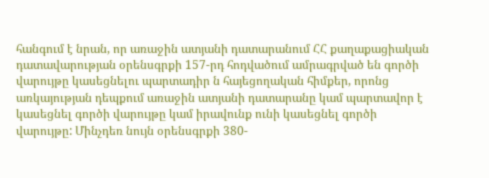հանգում է նրան, որ առաջին ատյանի դատարանում ՀՀ քաղաքացիական դատավարության օրենսգրքի 157-րդ հոդվածում ամրագրված են գործի վարույթը կասեցնելու պարտադիր ն հայեցողական հիմքեր, որոնց առկայության դեպքում առաջին ատյանի դատարանը կամ պարտավոր է կասեցնել գործի վարույթը կամ իրավունք ունի կասեցնել գործի վարույթը: Մինչդեռ նույն օրենսգրքի 380-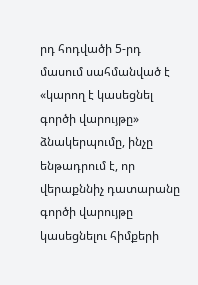րդ հոդվածի 5-րդ մասում սահմանված է «կարող է կասեցնել գործի վարույթը» ձնակերպումը, ինչը ենթադրում է, որ վերաքննիչ դատարանը գործի վարույթը կասեցնելու հիմքերի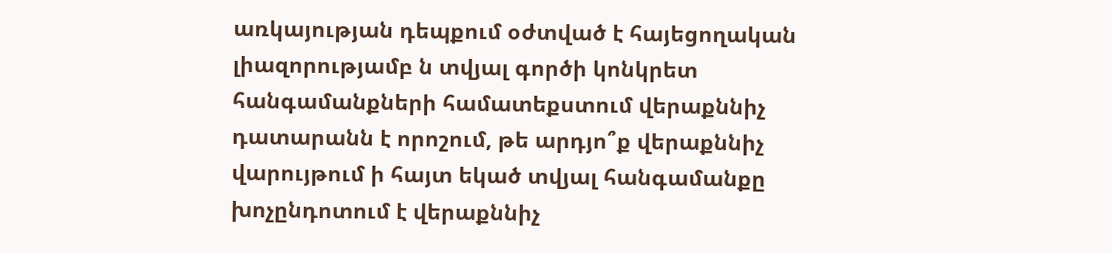առկայության դեպքում օժտված է հայեցողական լիազորությամբ ն տվյալ գործի կոնկրետ հանգամանքների համատեքստում վերաքննիչ դատարանն է որոշում, թե արդյո՞ք վերաքննիչ վարույթում ի հայտ եկած տվյալ հանգամանքը խոչընդոտում է վերաքննիչ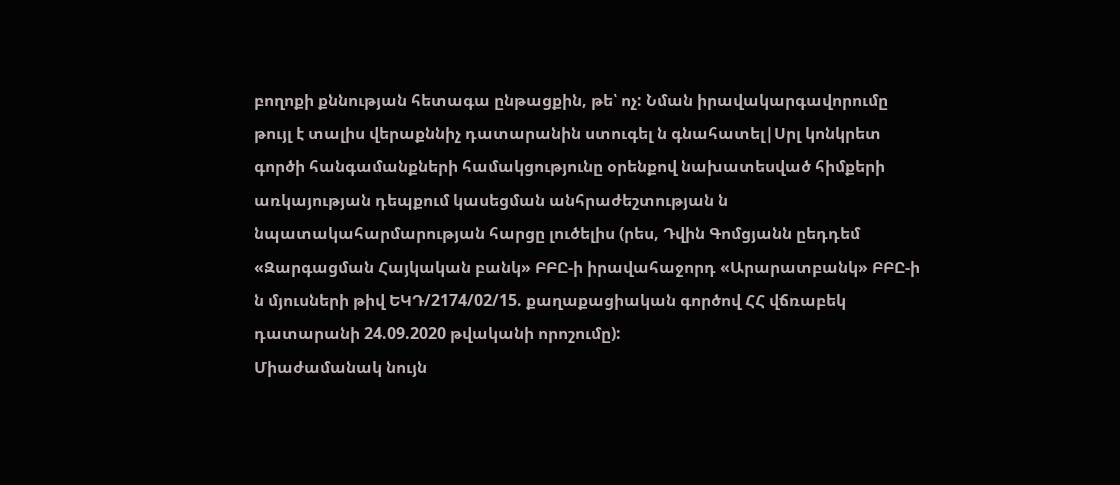բողոքի քննության հետագա ընթացքին, թե՝ ոչ: Նման իրավակարգավորումը թույլ է տալիս վերաքննիչ դատարանին ստուգել ն գնահատել|Սրլ կոնկրետ գործի հանգամանքների համակցությունը օրենքով նախատեսված հիմքերի առկայության դեպքում կասեցման անհրաժեշտության ն նպատակահարմարության հարցը լուծելիս (րես, Դվին Գոմցյանն ըեդդեմ «Զարգացման Հայկական բանկ» ԲԲԸ-ի իրավահաջորդ «Արարատբանկ» ԲԲԸ-ի ն մյուսների թիվ ԵԿԴ/2174/02/15. քաղաքացիական գործով ՀՀ վճռաբեկ դատարանի 24.09.2020 թվականի որոշումը):
Միաժամանակ նույն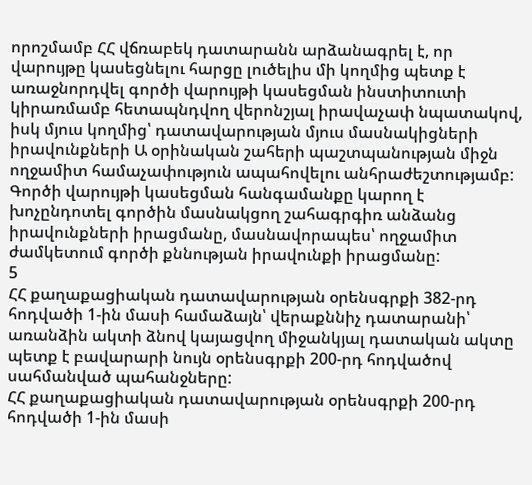որոշմամբ ՀՀ վճռաբեկ դատարանն արձանագրել է, որ վարույթը կասեցնելու հարցը լուծելիս մի կողմից պետք է առաջնորդվել գործի վարույթի կասեցման ինստիտուտի կիրառմամբ հետապնդվող վերոնշյալ իրավաչափ նպատակով, իսկ մյուս կողմից՝ դատավարության մյուս մասնակիցների իրավունքների Ա օրինական շահերի պաշտպանության միջն ողջամիտ համաչափություն ապահովելու անհրաժեշտությամբ: Գործի վարույթի կասեցման հանգամանքը կարող է խոչընդոտել գործին մասնակցող շահագրգիռ անձանց իրավունքների իրացմանը, մասնավորապես՝ ողջամիտ ժամկետում գործի քննության իրավունքի իրացմանը:
5
ՀՀ քաղաքացիական դատավարության օրենսգրքի 382-րդ հոդվածի 1-ին մասի համաձայն՝ վերաքննիչ դատարանի՝ առանձին ակտի ձնով կայացվող միջանկյալ դատական ակտը պետք է բավարարի նույն օրենսգրքի 200-րդ հոդվածով սահմանված պահանջները:
ՀՀ քաղաքացիական դատավարության օրենսգրքի 200-րդ հոդվածի 1-ին մասի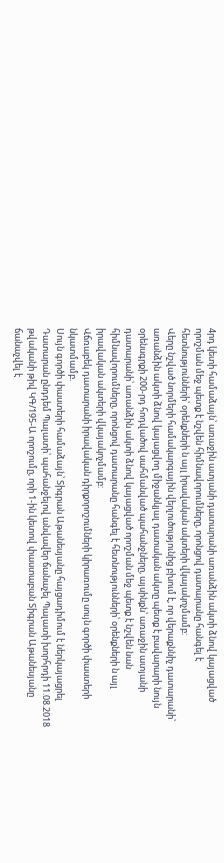4րդ կետի համաձայն՝ առաջին ատյանի դատարանի առանձին ակտի ձնով կայացված որոշման մեջ պետք է նշվեն հիմնավորումները, որոնցով դատարանը հանգել է հետնությունների՝ օրենքների ն այլ իրավական ակտերի վկայակոչմամբ:
Վերը նշված նորմերի համակարգային վերլուծությունից բխում է, որ վերաքննիչ դատարանի՝ առանձին ակտի ձնով կայացվող միջանկյալ դատական ակտը պետք է բավարարի նույն օրենսգրքի 200-րդ հոդվածով սահմանված պահանջները, այսինքն՝ առաջին ատյանի դատարանի՝ առանձին ակտի ձնով կայացված որոշման մեջ պետք է նշվեն նան հիմնավորումները, որոնցով դատարանը հանգել է հետնությունների՝ օրենքների ն այլ իրավական ակտերի վկայակոչմամբ:
Վճռաբեկ դատարանի իրավական դիրքորոշումների կիրառումը սույն գործի փաստերի նկատմամբ.
Սույն գործի փաստերի համաձայն՝ Տիգրան Աթանեսյանը հայցադիմում է ներկայացրել Դատարան ընդդեմ Պալատի՝ պահանջելով անվավեր ճանաչել Պալատի խորհրդի 11.08.2018 թվականի թիվ ԿԳ/195-Ա որոշումը, որի 1-ին կետով փաստաբան Տիգրան Աթանեսյանը ճանաչվել է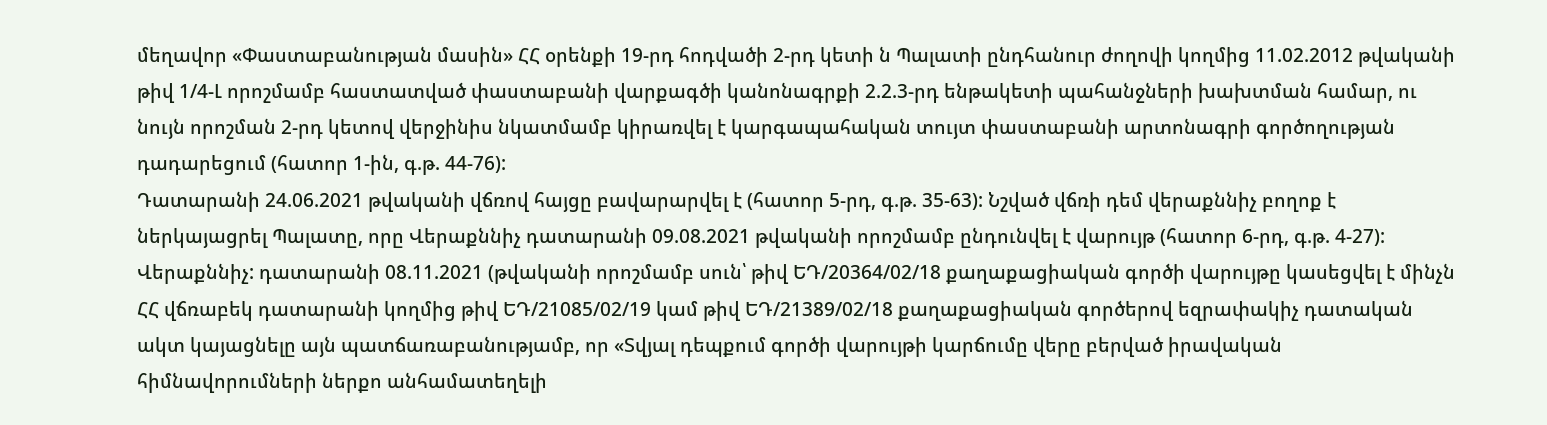մեղավոր «Փաստաբանության մասին» ՀՀ օրենքի 19-րդ հոդվածի 2-րդ կետի ն Պալատի ընդհանուր ժողովի կողմից 11.02.2012 թվականի թիվ 1/4-Լ որոշմամբ հաստատված փաստաբանի վարքագծի կանոնագրքի 2.2.3-րդ ենթակետի պահանջների խախտման համար, ու նույն որոշման 2-րդ կետով վերջինիս նկատմամբ կիրառվել է կարգապահական տույտ փաստաբանի արտոնագրի գործողության դադարեցում (հատոր 1-ին, գ.թ. 44-76):
Դատարանի 24.06.2021 թվականի վճռով հայցը բավարարվել է (հատոր 5-րդ, գ.թ. 35-63): Նշված վճռի դեմ վերաքննիչ բողոք է ներկայացրել Պալատը, որը Վերաքննիչ դատարանի 09.08.2021 թվականի որոշմամբ ընդունվել է վարույթ (հատոր 6-րդ, գ.թ. 4-27):
Վերաքննիչ: դատարանի 08.11.2021 (թվականի որոշմամբ սուն՝ թիվ ԵԴ/20364/02/18 քաղաքացիական գործի վարույթը կասեցվել է մինչն ՀՀ վճռաբեկ դատարանի կողմից թիվ ԵԴ/21085/02/19 կամ թիվ ԵԴ/21389/02/18 քաղաքացիական գործերով եզրափակիչ դատական ակտ կայացնելը այն պատճառաբանությամբ, որ «Տվյալ դեպքում գործի վարույթի կարճումը վերը բերված իրավական հիմնավորումների ներքո անհամատեղելի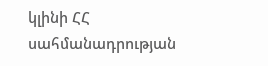կլինի ՀՀ սահմանադրության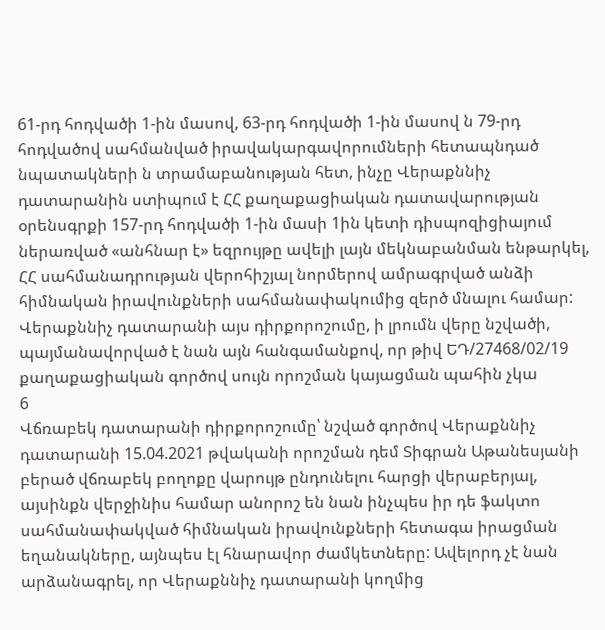61-րդ հոդվածի 1-ին մասով, 63-րդ հոդվածի 1-ին մասով ն 79-րդ հոդվածով սահմանված իրավակարգավորումների հետապնդած նպատակների ն տրամաբանության հետ, ինչը Վերաքննիչ դատարանին ստիպում է ՀՀ քաղաքացիական դատավարության օրենսգրքի 157-րդ հոդվածի 1-ին մասի 1ին կետի դիսպոզիցիայում ներառված «անհնար է» եզրույթը ավելի լայն մեկնաբանման ենթարկել, ՀՀ սահմանադրության վերոհիշյալ նորմերով ամրագրված անձի հիմնական իրավունքների սահմանափակումից զերծ մնալու համար: Վերաքննիչ դատարանի այս դիրքորոշումը, ի լրումն վերը նշվածի, պայմանավորված է նան այն հանգամանքով, որ թիվ ԵԴ/27468/02/19 քաղաքացիական գործով սույն որոշման կայացման պահին չկա
6
Վճռաբեկ դատարանի դիրքորոշումը՝ նշված գործով Վերաքննիչ դատարանի 15.04.2021 թվականի որոշման դեմ Տիգրան Աթանեսյանի բերած վճռաբեկ բողոքը վարույթ ընդունելու հարցի վերաբերյալ, այսինքն վերջինիս համար անորոշ են նան ինչպես իր դե ֆակտո սահմանափակված հիմնական իրավունքների հետագա իրացման եղանակները, այնպես էլ հնարավոր ժամկետները: Ավելորդ չէ նան արձանագրել, որ Վերաքննիչ դատարանի կողմից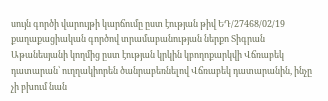սույն գործի վարույթի կարճումը ըստ էության թիվ ԵԴ/27468/02/19 քաղաքացիական գործով տրամաբանության ներքո Տիգրան Աթանեսյանի կողմից ըստ էության կրկին կբողոքարկվի Վճռաբեկ դատարան՝ ուղղակիորեն ծանրաբեռնելով Վճռաբեկ դատարանին, ինչը չի բխում նան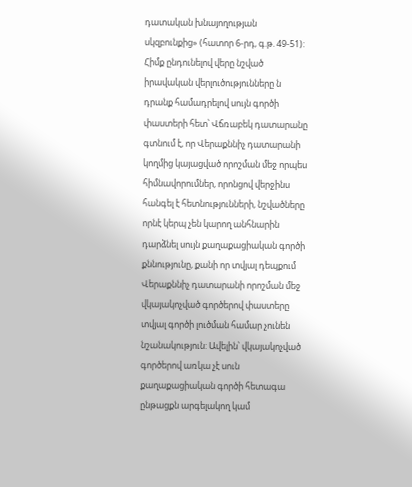դատական խնայողության սկզբունքից» (հատոր 6-րդ, գ.թ. 49-51):
Հիմք ընդունելով վերը նշված իրավական վերլուծությունները ն դրանք համադրելով սույն գործի փաստերի հետ՝ Վճռաբեկ դատարանը գտնում է, որ Վերաքննիչ դատարանի կողմից կայացված որոշման մեջ որպես հիմնավորումներ, որոնցով վերջինս հանգել է հետնությունների, նշվածները որնէ կերպ չեն կարող անհնարին դարձնել սույն քաղաքացիական գործի քննությունը, քանի որ տվյալ դեպքում Վերաքննիչ դատարանի որոշման մեջ վկայակոչված գործերով փաստերը տվյալ գործի լուծման համար չունեն նշանակություն: Ավելին՝ վկայակոչված գործերով առկա չէ սուն քաղաքացիական գործի հետագա ընթացքն արգելակող կամ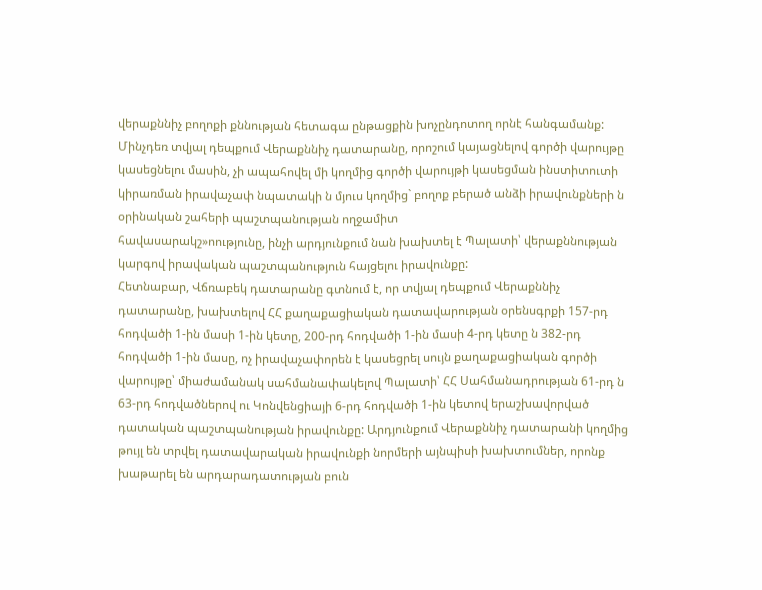վերաքննիչ բողոքի քննության հետագա ընթացքին խոչընդոտող որնէ հանգամանք:
Մինչդեռ տվյալ դեպքում Վերաքննիչ դատարանը, որոշում կայացնելով գործի վարույթը կասեցնելու մասին, չի ապահովել մի կողմից գործի վարույթի կասեցման ինստիտուտի կիրառման իրավաչափ նպատակի ն մյուս կողմից` բողոք բերած անձի իրավունքների ն օրինական շահերի պաշտպանության ողջամիտ
հավասարակշ»ոությունը, ինչի արդյունքում նան խախտել է Պալատի՝ վերաքննության կարգով իրավական պաշտպանություն հայցելու իրավունքը:
Հետնաբար, Վճռաբեկ դատարանը գտնում է, որ տվյալ դեպքում Վերաքննիչ դատարանը, խախտելով ՀՀ քաղաքացիական դատավարության օրենսգրքի 157-րդ հոդվածի 1-ին մասի 1-ին կետը, 200-րդ հոդվածի 1-ին մասի 4-րդ կետը ն 382-րդ հոդվածի 1-ին մասը, ոչ իրավաչափորեն է կասեցրել սույն քաղաքացիական գործի վարույթը՝ միաժամանակ սահմանափակելով Պալատի՝ ՀՀ Սահմանադրության 61-րդ ն 63-րդ հոդվածներով ու Կոնվենցիայի 6-րդ հոդվածի 1-ին կետով երաշխավորված դատական պաշտպանության իրավունքը: Արդյունքում Վերաքննիչ դատարանի կողմից թույլ են տրվել դատավարական իրավունքի նորմերի այնպիսի խախտումներ, որոնք խաթարել են արդարադատության բուն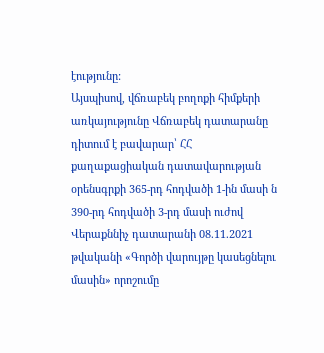էությունը:
Այսպիսով, վճռաբեկ բողոքի հիմքերի առկայությունը Վճռաբեկ դատարանը դիտում է բավարար՝ ՀՀ քաղաքացիական դատավարության օրենսգրքի 365-րդ հոդվածի 1-ին մասի ն 390-րդ հոդվածի 3-րդ մասի ուժով Վերաքննիչ դատարանի 08.11.2021 թվականի «Գործի վարույթը կասեցնելու մասին» որոշումը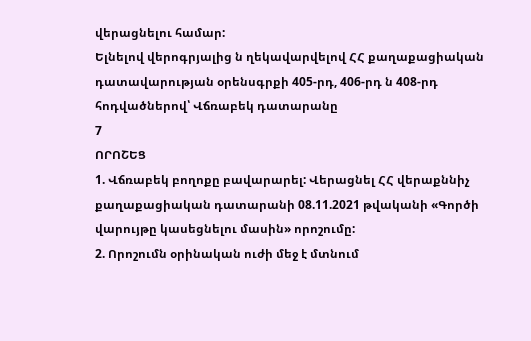վերացնելու համար:
Ելնելով վերոգրյալից ն ղեկավարվելով ՀՀ քաղաքացիական դատավարության օրենսգրքի 405-րդ, 406-րդ ն 408-րդ հոդվածներով՝ Վճռաբեկ դատարանը
7
ՈՐՈՇԵՑ
1. Վճռաբեկ բողոքը բավարարել: Վերացնել ՀՀ վերաքննիչ քաղաքացիական դատարանի 08.11.2021 թվականի «Գործի վարույթը կասեցնելու մասին» որոշումը:
2. Որոշումն օրինական ուժի մեջ է մտնում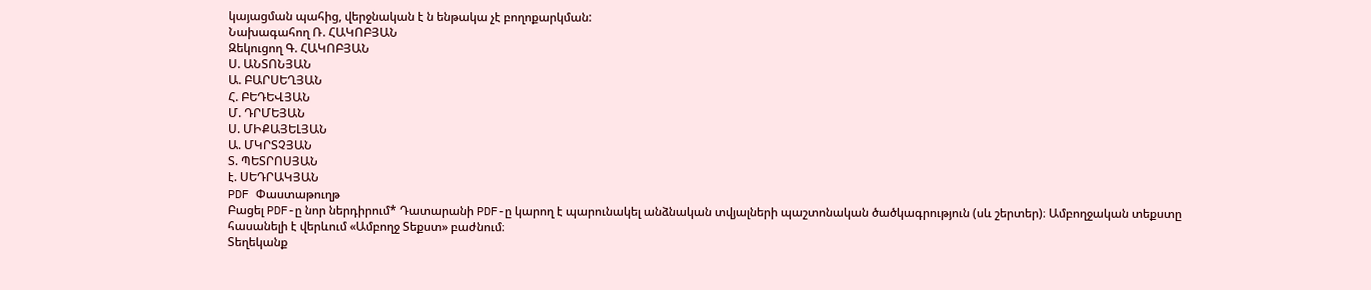կայացման պահից, վերջնական է ն ենթակա չէ բողոքարկման:
Նախագահող Ռ. ՀԱԿՈԲՅԱՆ
Զեկուցող Գ. ՀԱԿՈԲՅԱՆ
Ս. ԱՆՏՈՆՅԱՆ
Ա. ԲԱՐՍԵՂՅԱՆ
Հ. ԲԵԴԵՎՅԱՆ
Մ. ԴՐՄԵՅԱՆ
Ս. ՄԻՔԱՅԵԼՅԱՆ
Ա. ՄԿՐՏՉՅԱՆ
Տ. ՊԵՏՐՈՍՅԱՆ
է. ՍԵԴՐԱԿՅԱՆ
PDF Փաստաթուղթ
Բացել PDF-ը նոր ներդիրում* Դատարանի PDF-ը կարող է պարունակել անձնական տվյալների պաշտոնական ծածկագրություն (սև շերտեր)։ Ամբողջական տեքստը հասանելի է վերևում «Ամբողջ Տեքստ» բաժնում։
Տեղեկանք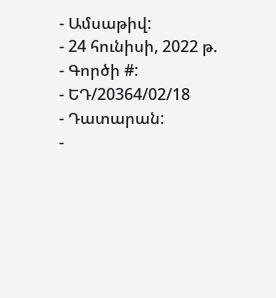- Ամսաթիվ:
- 24 հունիսի, 2022 թ.
- Գործի #:
- ԵԴ/20364/02/18
- Դատարան:
-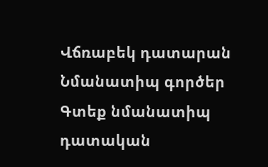Վճռաբեկ դատարան
Նմանատիպ գործեր
Գտեք նմանատիպ դատական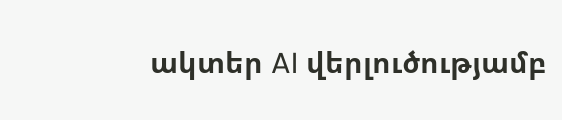ակտեր AI վերլուծությամբ